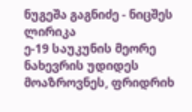ნუგეშა გაგნიძე - ნიცშეს ლირიკა
ე-19 საუკუნის მეორე ნახევრის უდიდეს მოაზროვნეს, ფრიდრიხ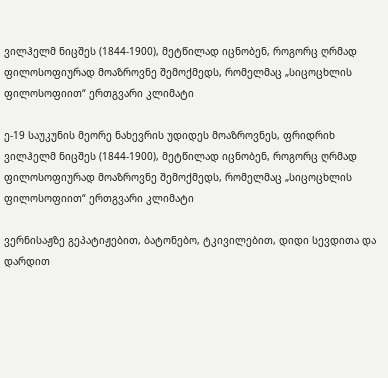ვილჰელმ ნიცშეს (1844-1900), მეტწილად იცნობენ, როგორც ღრმად ფილოსოფიურად მოაზროვნე შემოქმედს, რომელმაც „სიცოცხლის ფილოსოფიით“ ერთგვარი კლიმატი

ე-19 საუკუნის მეორე ნახევრის უდიდეს მოაზროვნეს, ფრიდრიხ ვილჰელმ ნიცშეს (1844-1900), მეტწილად იცნობენ, როგორც ღრმად ფილოსოფიურად მოაზროვნე შემოქმედს, რომელმაც „სიცოცხლის ფილოსოფიით“ ერთგვარი კლიმატი

ვერნისაჟზე გეპატიჟებით, ბატონებო, ტკივილებით, დიდი სევდითა და დარდით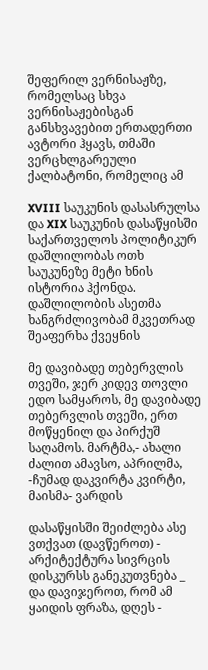შეფერილ ვერნისაჟზე, რომელსაც სხვა ვერნისაჟებისგან განსხვავებით ერთადერთი ავტორი ჰყავს, თმაში ვერცხლგარეული ქალბატონი, რომელიც ამ

XVIII საუკუნის დასასრულსა და XIX საუკუნის დასაწყისში საქართველოს პოლიტიკურ დაშლილობას ოთხ საუკუნეზე მეტი ხნის ისტორია ჰქონდა. დაშლილობის ასეთმა ხანგრძლივობამ მკვეთრად შეაფერხა ქვეყნის

მე დავიბადე თებერვლის თვეში, ჯერ კიდევ თოვლი ედო სამყაროს, მე დავიბადე თებერვლის თვეში, ერთ მოწყენილ და პირქუშ საღამოს. მარტმა,- ახალი ძალით ამავსო, აპრილმა, -ჩუმად დაკვირტა კვირტი, მაისმა- ვარდის

დასაწყისში შეიძლება ასე ვთქვათ (დავწეროთ) - არქიტექტურა სივრცის დისკურსს განეკუთვნება _ და დავიჯეროთ, რომ ამ ყაიდის ფრაზა, დღეს -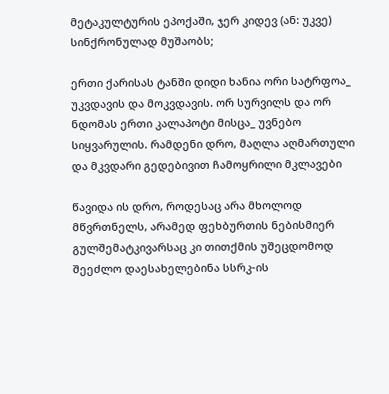მეტაკულტურის ეპოქაში, ჯერ კიდევ (ან: უკვე) სინქრონულად მუშაობს;

ერთი ქარისას ტანში დიდი ხანია ორი სატრფოა_ უკვდავის და მოკვდავის. ორ სურვილს და ორ ნდომას ერთი კალაპოტი მისცა_ უვნებო სიყვარულის. რამდენი დრო, მაღლა აღმართული და მკვდარი გედებივით ჩამოყრილი მკლავები

წავიდა ის დრო, როდესაც არა მხოლოდ მწვრთნელს, არამედ ფეხბურთის ნებისმიერ გულშემატკივარსაც კი თითქმის უშეცდომოდ შეეძლო დაესახელებინა სსრკ-ის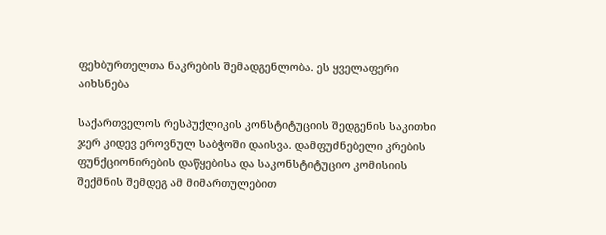ფეხბურთელთა ნაკრების შემადგენლობა. ეს ყველაფერი აიხსნება

საქართველოს რესპუქლიკის კონსტიტუციის შედგენის საკითხი ჯერ კიდევ ეროვნულ საბჭოში დაისვა. დამფუძნებელი კრების ფუნქციონირების დაწყებისა და საკონსტიტუციო კომისიის შექმნის შემდეგ ამ მიმართულებით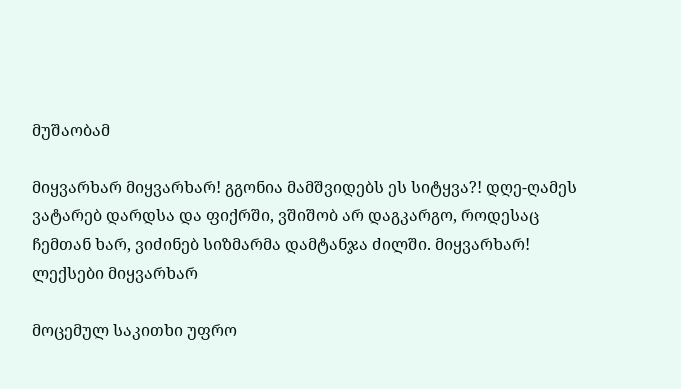მუშაობამ

მიყვარხარ მიყვარხარ! გგონია მამშვიდებს ეს სიტყვა?! დღე-ღამეს ვატარებ დარდსა და ფიქრში, ვშიშობ არ დაგკარგო, როდესაც ჩემთან ხარ, ვიძინებ სიზმარმა დამტანჯა ძილში. მიყვარხარ! ლექსები მიყვარხარ

მოცემულ საკითხი უფრო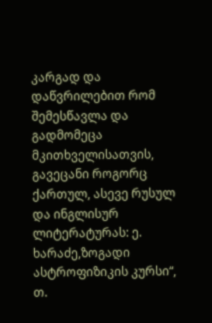კარგად და დაწვრილებით რომ შემესწავლა და გადმომეცა მკითხველისათვის, გავეცანი როგორც ქართულ, ასევე რუსულ და ინგლისურ ლიტერატურას: ე. ხარაძე,ზოგადი ასტროფიზიკის კურსი“, თ.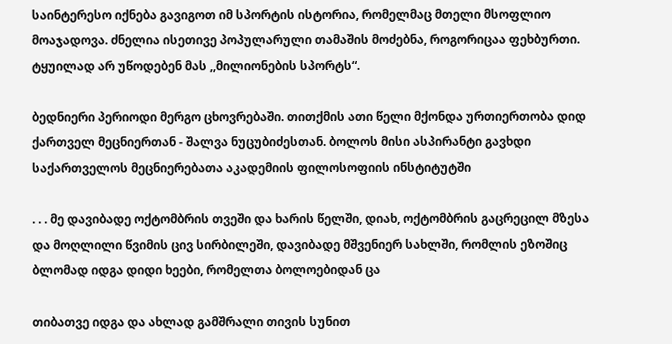საინტერესო იქნება გავიგოთ იმ სპორტის ისტორია, რომელმაც მთელი მსოფლიო მოაჯადოვა. ძნელია ისეთივე პოპულარული თამაშის მოძებნა, როგორიცაა ფეხბურთი. ტყუილად არ უწოდებენ მას ,,მილიონების სპორტს“.

ბედნიერი პერიოდი მერგო ცხოვრებაში. თითქმის ათი წელი მქონდა ურთიერთობა დიდ ქართველ მეცნიერთან - შალვა ნუცუბიძესთან. ბოლოს მისი ასპირანტი გავხდი საქართველოს მეცნიერებათა აკადემიის ფილოსოფიის ინსტიტუტში

. . . მე დავიბადე ოქტომბრის თვეში და ხარის წელში, დიახ, ოქტომბრის გაცრეცილ მზესა და მოღლილი წვიმის ცივ სირბილეში, დავიბადე მშვენიერ სახლში, რომლის ეზოშიც ბლომად იდგა დიდი ხეები, რომელთა ბოლოებიდან ცა

თიბათვე იდგა და ახლად გამშრალი თივის სუნით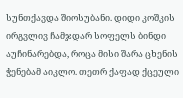სუნთქავდა შიოსუბანი. დიდი კოშკის ირგვლივ ჩამჯდარ სოფელს ბინდი აუჩინარებდა, როცა მისი შარა ცხენის ჭენებამ აიკლო. თეთრ ქაფად ქცეული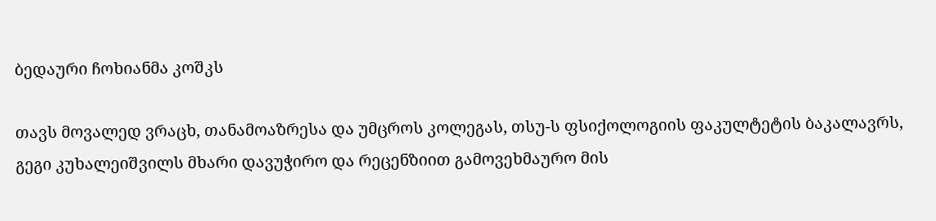ბედაური ჩოხიანმა კოშკს

თავს მოვალედ ვრაცხ, თანამოაზრესა და უმცროს კოლეგას, თსუ-ს ფსიქოლოგიის ფაკულტეტის ბაკალავრს, გეგი კუხალეიშვილს მხარი დავუჭირო და რეცენზიით გამოვეხმაურო მის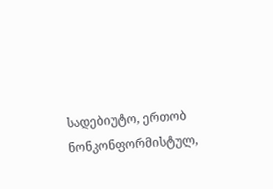სადებიუტო, ერთობ ნონკონფორმისტულ,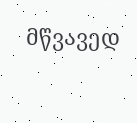მწვავედ